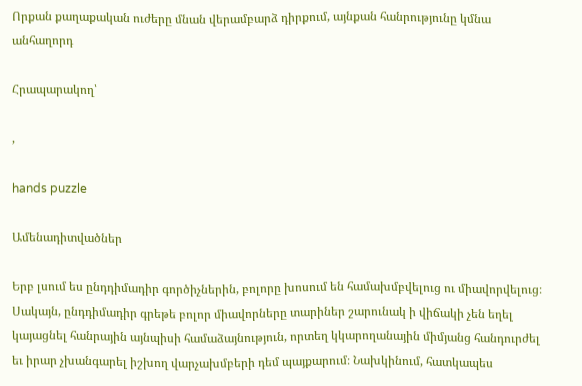Որքան քաղաքական ուժերը մնան վերամբարձ դիրքում, այնքան հանրությունը կմնա անհաղորդ

Հրապարակող՝

,

hands puzzle

Ամենադիտվածներ

Երբ լսում ես ընդդիմադիր գործիչներին, բոլորը խոսում են համախմբվելուց ու միավորվելուց։ Սակայն, ընդդիմադիր գրեթե բոլոր միավորները տարիներ շարունակ ի վիճակի չեն եղել կայացնել հանրային այնպիսի համաձայնություն, որտեղ կկարողանային միմյանց հանդուրժել եւ իրար չխանգարել իշխող վարչախմբերի դեմ պայքարում։ Նախկինում, հատկապես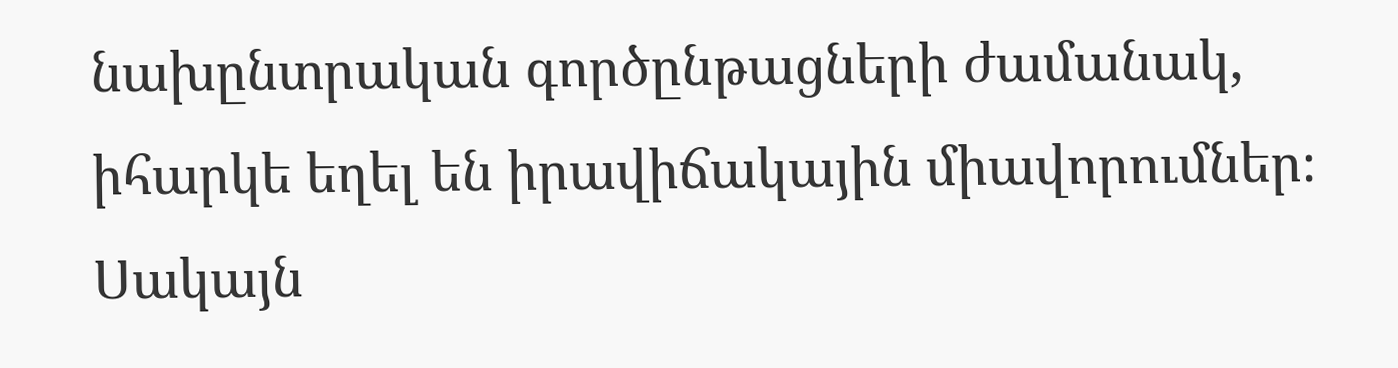նախընտրական գործընթացների ժամանակ, իհարկե եղել են իրավիճակային միավորումներ։ Սակայն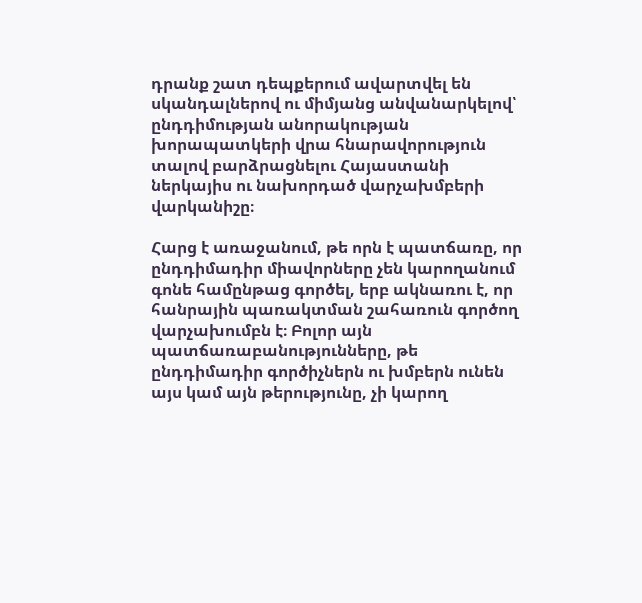դրանք շատ դեպքերում ավարտվել են սկանդալներով ու միմյանց անվանարկելով՝ ընդդիմության անորակության խորապատկերի վրա հնարավորություն տալով բարձրացնելու Հայաստանի ներկայիս ու նախորդած վարչախմբերի վարկանիշը։

Հարց է առաջանում, թե որն է պատճառը, որ ընդդիմադիր միավորները չեն կարողանում գոնե համընթաց գործել, երբ ակնառու է, որ հանրային պառակտման շահառուն գործող վարչախումբն է։ Բոլոր այն պատճառաբանությունները, թե ընդդիմադիր գործիչներն ու խմբերն ունեն այս կամ այն թերությունը, չի կարող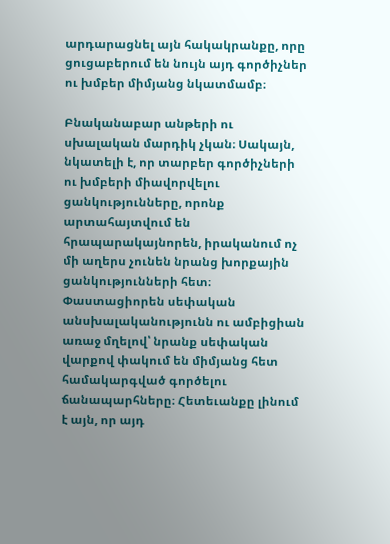արդարացնել այն հակակրանքը, որը ցուցաբերում են նույն այդ գործիչներ ու խմբեր միմյանց նկատմամբ։

Բնականաբար անթերի ու սխալական մարդիկ չկան։ Սակայն, նկատելի է, որ տարբեր գործիչների ու խմբերի միավորվելու ցանկությունները, որոնք արտահայտվում են հրապարակայնորեն, իրականում ոչ մի աղերս չունեն նրանց խորքային ցանկությունների հետ։ Փաստացիորեն սեփական անսխալականությունն ու ամբիցիան առաջ մղելով՝ նրանք սեփական վարքով փակում են միմյանց հետ համակարգված գործելու ճանապարհները։ Հետեւանքը լինում է այն, որ այդ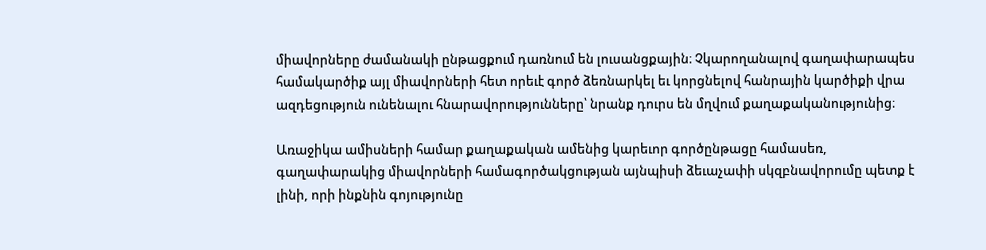միավորները ժամանակի ընթացքում դառնում են լուսանցքային։ Չկարողանալով գաղափարապես համակարծիք այլ միավորների հետ որեւէ գործ ձեռնարկել եւ կորցնելով հանրային կարծիքի վրա ազդեցություն ունենալու հնարավորությունները՝ նրանք դուրս են մղվում քաղաքականությունից։

Առաջիկա ամիսների համար քաղաքական ամենից կարեւոր գործընթացը համասեռ, գաղափարակից միավորների համագործակցության այնպիսի ձեւաչափի սկզբնավորումը պետք է լինի, որի ինքնին գոյությունը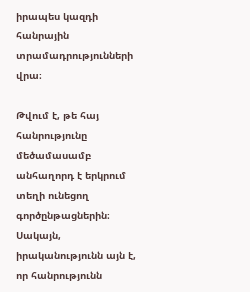իրապես կազդի հանրային տրամադրությունների վրա։

Թվում է, թե հայ հանրությունը մեծամասամբ անհաղորդ է երկրում տեղի ունեցող գործընթացներին։ Սակայն, իրականությունն այն է, որ հանրությունն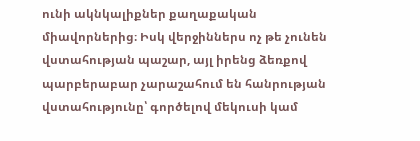ունի ակնկալիքներ քաղաքական միավորներից։ Իսկ վերջիններս ոչ թե չունեն վստահության պաշար, այլ իրենց ձեռքով պարբերաբար չարաշահում են հանրության վստահությունը՝ գործելով մեկուսի կամ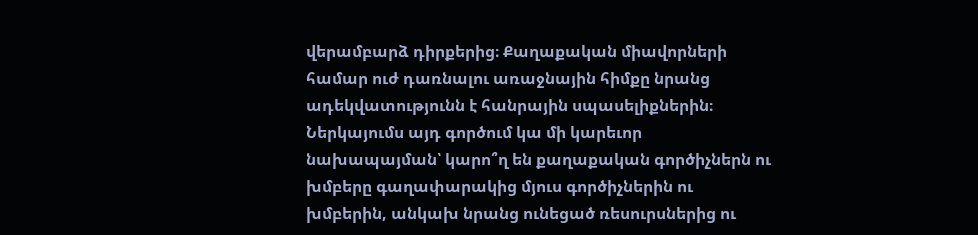վերամբարձ դիրքերից։ Քաղաքական միավորների համար ուժ դառնալու առաջնային հիմքը նրանց ադեկվատությունն է հանրային սպասելիքներին։ Ներկայումս այդ գործում կա մի կարեւոր նախապայման՝ կարո՞ղ են քաղաքական գործիչներն ու խմբերը գաղափարակից մյուս գործիչներին ու խմբերին, անկախ նրանց ունեցած ռեսուրսներից ու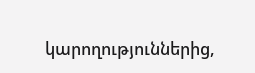կարողություններից,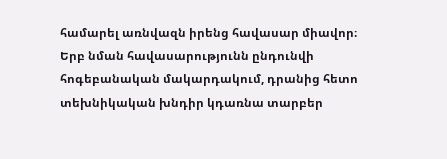համարել առնվազն իրենց հավասար միավոր։ Երբ նման հավասարությունն ընդունվի հոգեբանական մակարդակում, դրանից հետո տեխնիկական խնդիր կդառնա տարբեր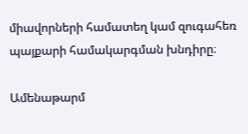միավորների համատեղ կամ զուգահեռ պայքարի համակարգման խնդիրը։

Ամենաթարմ